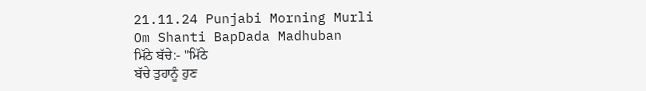21.11.24 Punjabi Morning Murli Om Shanti BapDada Madhuban
ਮਿੱਠੇ ਬੱਚੇ:- "ਮਿੱਠੇ
ਬੱਚੇ ਤੁਹਾਨੂੰ ਹੁਣ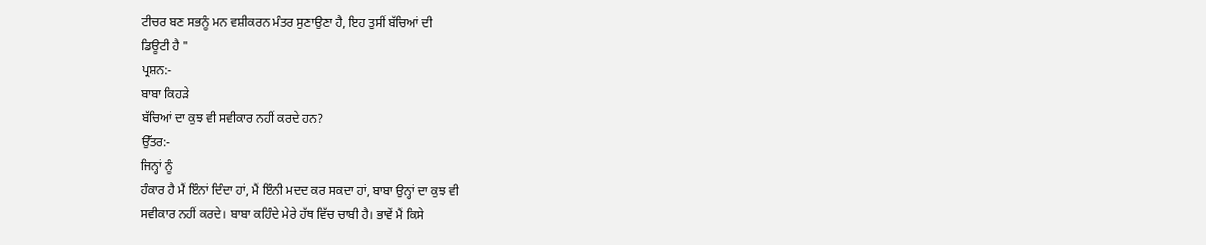ਟੀਚਰ ਬਣ ਸਭਨੂੰ ਮਨ ਵਸ਼ੀਕਰਨ ਮੰਤਰ ਸੁਣਾਉਣਾ ਹੈ, ਇਹ ਤੁਸੀਂ ਬੱਚਿਆਂ ਦੀ
ਡਿਊਟੀ ਹੈ "
ਪ੍ਰਸ਼ਨ:-
ਬਾਬਾ ਕਿਹੜੇ
ਬੱਚਿਆਂ ਦਾ ਕੁਝ ਵੀ ਸਵੀਕਾਰ ਨਹੀਂ ਕਰਦੇ ਹਨ?
ਉੱਤਰ:-
ਜਿਨ੍ਹਾਂ ਨੂੰ
ਹੰਕਾਰ ਹੈ ਮੈਂ ਇੰਨਾਂ ਦਿੰਦਾ ਹਾਂ, ਮੈਂ ਇੰਨੀ ਮਦਦ ਕਰ ਸਕਦਾ ਹਾਂ, ਬਾਬਾ ਉਨ੍ਹਾਂ ਦਾ ਕੁਝ ਵੀ
ਸਵੀਕਾਰ ਨਹੀਂ ਕਰਦੇ। ਬਾਬਾ ਕਹਿੰਦੇ ਮੇਰੇ ਹੱਥ ਵਿੱਚ ਚਾਬੀ ਹੈ। ਭਾਵੇਂ ਮੈਂ ਕਿਸੇ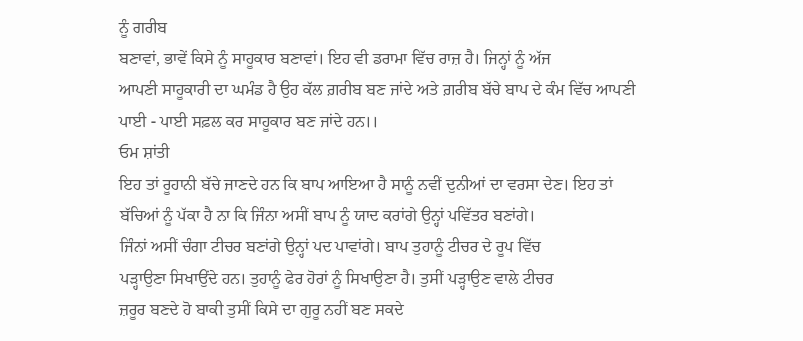ਨੂੰ ਗਰੀਬ
ਬਣਾਵਾਂ, ਭਾਵੇਂ ਕਿਸੇ ਨੂੰ ਸਾਹੂਕਾਰ ਬਣਾਵਾਂ। ਇਹ ਵੀ ਡਰਾਮਾ ਵਿੱਚ ਰਾਜ਼ ਹੈ। ਜਿਨ੍ਹਾਂ ਨੂੰ ਅੱਜ
ਆਪਣੀ ਸਾਹੂਕਾਰੀ ਦਾ ਘਮੰਡ ਹੈ ਉਹ ਕੱਲ ਗ਼ਰੀਬ ਬਣ ਜਾਂਦੇ ਅਤੇ ਗ਼ਰੀਬ ਬੱਚੇ ਬਾਪ ਦੇ ਕੰਮ ਵਿੱਚ ਆਪਣੀ
ਪਾਈ - ਪਾਈ ਸਫ਼ਲ ਕਰ ਸਾਹੂਕਾਰ ਬਣ ਜਾਂਦੇ ਹਨ।।
ਓਮ ਸ਼ਾਂਤੀ
ਇਹ ਤਾਂ ਰੂਹਾਨੀ ਬੱਚੇ ਜਾਣਦੇ ਹਨ ਕਿ ਬਾਪ ਆਇਆ ਹੈ ਸਾਨੂੰ ਨਵੀਂ ਦੁਨੀਆਂ ਦਾ ਵਰਸਾ ਦੇਣ। ਇਹ ਤਾਂ
ਬੱਚਿਆਂ ਨੂੰ ਪੱਕਾ ਹੈ ਨਾ ਕਿ ਜਿੰਨਾ ਅਸੀਂ ਬਾਪ ਨੂੰ ਯਾਦ ਕਰਾਂਗੇ ਉਨ੍ਹਾਂ ਪਵਿੱਤਰ ਬਣਾਂਗੇ।
ਜਿੰਨਾਂ ਅਸੀਂ ਚੰਗਾ ਟੀਚਰ ਬਣਾਂਗੇ ਉਨ੍ਹਾਂ ਪਦ ਪਾਵਾਂਗੇ। ਬਾਪ ਤੁਹਾਨੂੰ ਟੀਚਰ ਦੇ ਰੂਪ ਵਿੱਚ
ਪੜ੍ਹਾਉਣਾ ਸਿਖਾਉਂਦੇ ਹਨ। ਤੁਹਾਨੂੰ ਫੇਰ ਹੋਰਾਂ ਨੂੰ ਸਿਖਾਉਣਾ ਹੈ। ਤੁਸੀਂ ਪੜ੍ਹਾਉਣ ਵਾਲੇ ਟੀਚਰ
ਜ਼ਰੂਰ ਬਣਦੇ ਹੋ ਬਾਕੀ ਤੁਸੀਂ ਕਿਸੇ ਦਾ ਗੁਰੂ ਨਹੀਂ ਬਣ ਸਕਦੇ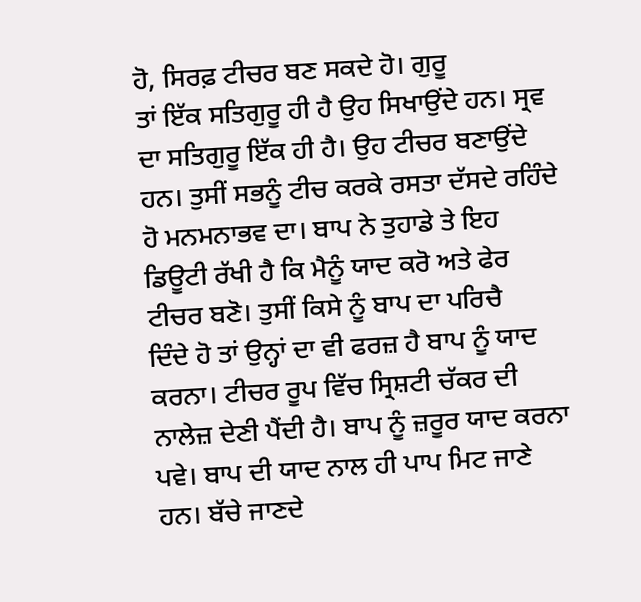ਹੋ, ਸਿਰਫ਼ ਟੀਚਰ ਬਣ ਸਕਦੇ ਹੋ। ਗੁਰੂ
ਤਾਂ ਇੱਕ ਸਤਿਗੁਰੂ ਹੀ ਹੈ ਉਹ ਸਿਖਾਉਂਦੇ ਹਨ। ਸ੍ਰਵ ਦਾ ਸਤਿਗੁਰੂ ਇੱਕ ਹੀ ਹੈ। ਉਹ ਟੀਚਰ ਬਣਾਉਂਦੇ
ਹਨ। ਤੁਸੀਂ ਸਭਨੂੰ ਟੀਚ ਕਰਕੇ ਰਸਤਾ ਦੱਸਦੇ ਰਹਿੰਦੇ ਹੋ ਮਨਮਨਾਭਵ ਦਾ। ਬਾਪ ਨੇ ਤੁਹਾਡੇ ਤੇ ਇਹ
ਡਿਊਟੀ ਰੱਖੀ ਹੈ ਕਿ ਮੈਨੂੰ ਯਾਦ ਕਰੋ ਅਤੇ ਫੇਰ ਟੀਚਰ ਬਣੋ। ਤੁਸੀਂ ਕਿਸੇ ਨੂੰ ਬਾਪ ਦਾ ਪਰਿਚੈ
ਦਿੰਦੇ ਹੋ ਤਾਂ ਉਨ੍ਹਾਂ ਦਾ ਵੀ ਫਰਜ਼ ਹੈ ਬਾਪ ਨੂੰ ਯਾਦ ਕਰਨਾ। ਟੀਚਰ ਰੂਪ ਵਿੱਚ ਸ੍ਰਿਸ਼ਟੀ ਚੱਕਰ ਦੀ
ਨਾਲੇਜ਼ ਦੇਣੀ ਪੈਂਦੀ ਹੈ। ਬਾਪ ਨੂੰ ਜ਼ਰੂਰ ਯਾਦ ਕਰਨਾ ਪਵੇ। ਬਾਪ ਦੀ ਯਾਦ ਨਾਲ ਹੀ ਪਾਪ ਮਿਟ ਜਾਣੇ
ਹਨ। ਬੱਚੇ ਜਾਣਦੇ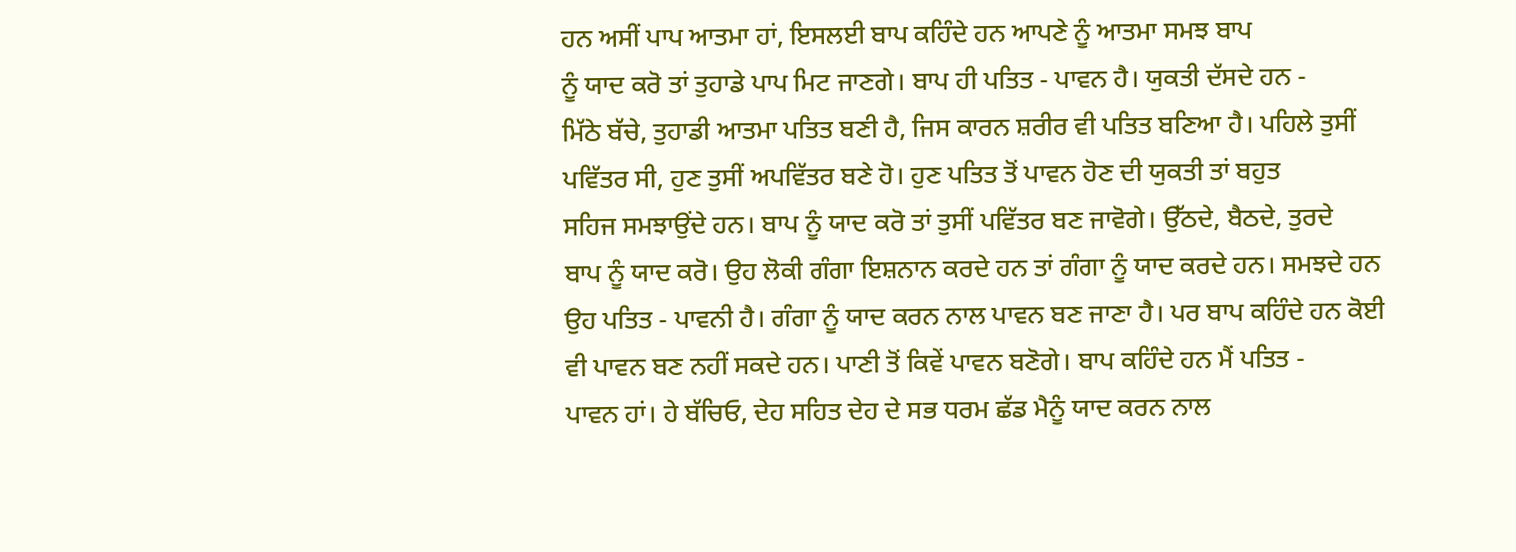ਹਨ ਅਸੀਂ ਪਾਪ ਆਤਮਾ ਹਾਂ, ਇਸਲਈ ਬਾਪ ਕਹਿੰਦੇ ਹਨ ਆਪਣੇ ਨੂੰ ਆਤਮਾ ਸਮਝ ਬਾਪ
ਨੂੰ ਯਾਦ ਕਰੋ ਤਾਂ ਤੁਹਾਡੇ ਪਾਪ ਮਿਟ ਜਾਣਗੇ। ਬਾਪ ਹੀ ਪਤਿਤ - ਪਾਵਨ ਹੈ। ਯੁਕਤੀ ਦੱਸਦੇ ਹਨ -
ਮਿੱਠੇ ਬੱਚੇ, ਤੁਹਾਡੀ ਆਤਮਾ ਪਤਿਤ ਬਣੀ ਹੈ, ਜਿਸ ਕਾਰਨ ਸ਼ਰੀਰ ਵੀ ਪਤਿਤ ਬਣਿਆ ਹੈ। ਪਹਿਲੇ ਤੁਸੀਂ
ਪਵਿੱਤਰ ਸੀ, ਹੁਣ ਤੁਸੀਂ ਅਪਵਿੱਤਰ ਬਣੇ ਹੋ। ਹੁਣ ਪਤਿਤ ਤੋਂ ਪਾਵਨ ਹੋਣ ਦੀ ਯੁਕਤੀ ਤਾਂ ਬਹੁਤ
ਸਹਿਜ ਸਮਝਾਉਂਦੇ ਹਨ। ਬਾਪ ਨੂੰ ਯਾਦ ਕਰੋ ਤਾਂ ਤੁਸੀਂ ਪਵਿੱਤਰ ਬਣ ਜਾਵੋਗੇ। ਉੱਠਦੇ, ਬੈਠਦੇ, ਤੁਰਦੇ
ਬਾਪ ਨੂੰ ਯਾਦ ਕਰੋ। ਉਹ ਲੋਕੀ ਗੰਗਾ ਇਸ਼ਨਾਨ ਕਰਦੇ ਹਨ ਤਾਂ ਗੰਗਾ ਨੂੰ ਯਾਦ ਕਰਦੇ ਹਨ। ਸਮਝਦੇ ਹਨ
ਉਹ ਪਤਿਤ - ਪਾਵਨੀ ਹੈ। ਗੰਗਾ ਨੂੰ ਯਾਦ ਕਰਨ ਨਾਲ ਪਾਵਨ ਬਣ ਜਾਣਾ ਹੈ। ਪਰ ਬਾਪ ਕਹਿੰਦੇ ਹਨ ਕੋਈ
ਵੀ ਪਾਵਨ ਬਣ ਨਹੀਂ ਸਕਦੇ ਹਨ। ਪਾਣੀ ਤੋਂ ਕਿਵੇਂ ਪਾਵਨ ਬਣੋਗੇ। ਬਾਪ ਕਹਿੰਦੇ ਹਨ ਮੈਂ ਪਤਿਤ -
ਪਾਵਨ ਹਾਂ। ਹੇ ਬੱਚਿਓ, ਦੇਹ ਸਹਿਤ ਦੇਹ ਦੇ ਸਭ ਧਰਮ ਛੱਡ ਮੈਨੂੰ ਯਾਦ ਕਰਨ ਨਾਲ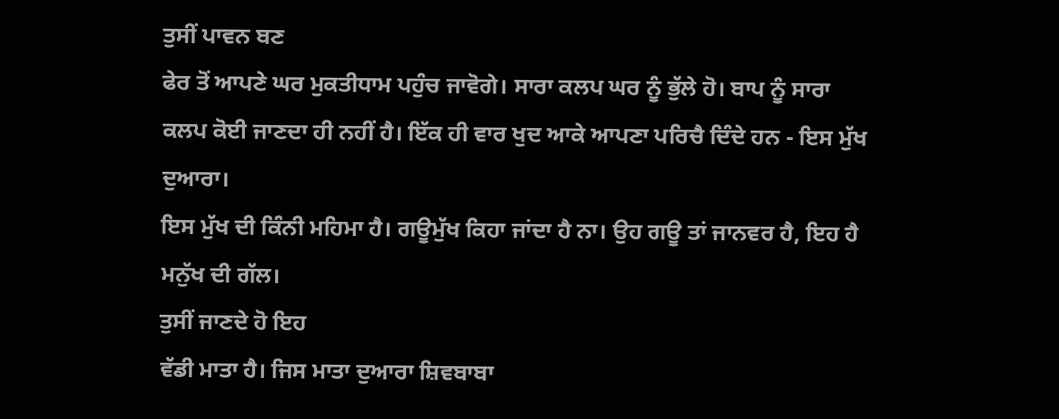ਤੁਸੀਂ ਪਾਵਨ ਬਣ
ਫੇਰ ਤੋਂ ਆਪਣੇ ਘਰ ਮੁਕਤੀਧਾਮ ਪਹੁੰਚ ਜਾਵੋਗੇ। ਸਾਰਾ ਕਲਪ ਘਰ ਨੂੰ ਭੁੱਲੇ ਹੋ। ਬਾਪ ਨੂੰ ਸਾਰਾ
ਕਲਪ ਕੋਈ ਜਾਣਦਾ ਹੀ ਨਹੀਂ ਹੈ। ਇੱਕ ਹੀ ਵਾਰ ਖੁਦ ਆਕੇ ਆਪਣਾ ਪਰਿਚੈ ਦਿੰਦੇ ਹਨ - ਇਸ ਮੁੱਖ ਦੁਆਰਾ।
ਇਸ ਮੁੱਖ ਦੀ ਕਿੰਨੀ ਮਹਿਮਾ ਹੈ। ਗਊਮੁੱਖ ਕਿਹਾ ਜਾਂਦਾ ਹੈ ਨਾ। ਉਹ ਗਊ ਤਾਂ ਜਾਨਵਰ ਹੈ, ਇਹ ਹੈ
ਮਨੁੱਖ ਦੀ ਗੱਲ।
ਤੁਸੀਂ ਜਾਣਦੇ ਹੋ ਇਹ
ਵੱਡੀ ਮਾਤਾ ਹੈ। ਜਿਸ ਮਾਤਾ ਦੁਆਰਾ ਸ਼ਿਵਬਾਬਾ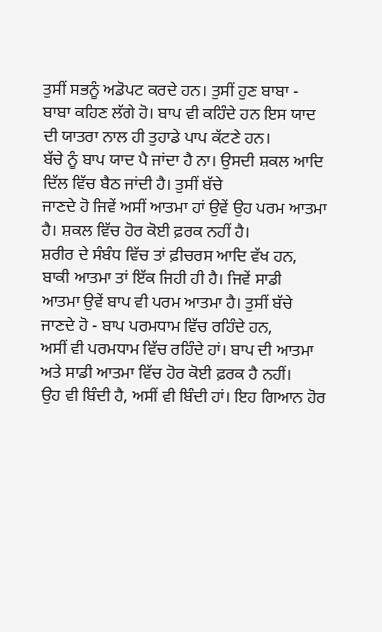ਤੁਸੀਂ ਸਭਨੂੰ ਅਡੋਪਟ ਕਰਦੇ ਹਨ। ਤੁਸੀਂ ਹੁਣ ਬਾਬਾ -
ਬਾਬਾ ਕਹਿਣ ਲੱਗੇ ਹੋ। ਬਾਪ ਵੀ ਕਹਿੰਦੇ ਹਨ ਇਸ ਯਾਦ ਦੀ ਯਾਤਰਾ ਨਾਲ ਹੀ ਤੁਹਾਡੇ ਪਾਪ ਕੱਟਣੇ ਹਨ।
ਬੱਚੇ ਨੂੰ ਬਾਪ ਯਾਦ ਪੈ ਜਾਂਦਾ ਹੈ ਨਾ। ਉਸਦੀ ਸ਼ਕਲ ਆਦਿ ਦਿੱਲ ਵਿੱਚ ਬੈਠ ਜਾਂਦੀ ਹੈ। ਤੁਸੀਂ ਬੱਚੇ
ਜਾਣਦੇ ਹੋ ਜਿਵੇਂ ਅਸੀਂ ਆਤਮਾ ਹਾਂ ਉਵੇਂ ਉਹ ਪਰਮ ਆਤਮਾ ਹੈ। ਸ਼ਕਲ ਵਿੱਚ ਹੋਰ ਕੋਈ ਫ਼ਰਕ ਨਹੀਂ ਹੈ।
ਸ਼ਰੀਰ ਦੇ ਸੰਬੰਧ ਵਿੱਚ ਤਾਂ ਫ਼ੀਚਰਸ ਆਦਿ ਵੱਖ ਹਨ, ਬਾਕੀ ਆਤਮਾ ਤਾਂ ਇੱਕ ਜਿਹੀ ਹੀ ਹੈ। ਜਿਵੇਂ ਸਾਡੀ
ਆਤਮਾ ਉਵੇਂ ਬਾਪ ਵੀ ਪਰਮ ਆਤਮਾ ਹੈ। ਤੁਸੀਂ ਬੱਚੇ ਜਾਣਦੇ ਹੋ - ਬਾਪ ਪਰਮਧਾਮ ਵਿੱਚ ਰਹਿੰਦੇ ਹਨ,
ਅਸੀਂ ਵੀ ਪਰਮਧਾਮ ਵਿੱਚ ਰਹਿੰਦੇ ਹਾਂ। ਬਾਪ ਦੀ ਆਤਮਾ ਅਤੇ ਸਾਡੀ ਆਤਮਾ ਵਿੱਚ ਹੋਰ ਕੋਈ ਫ਼ਰਕ ਹੈ ਨਹੀਂ।
ਉਹ ਵੀ ਬਿੰਦੀ ਹੈ, ਅਸੀਂ ਵੀ ਬਿੰਦੀ ਹਾਂ। ਇਹ ਗਿਆਨ ਹੋਰ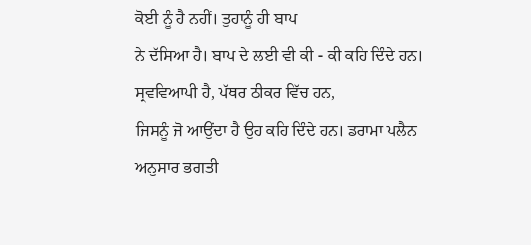ਕੋਈ ਨੂੰ ਹੈ ਨਹੀਂ। ਤੁਹਾਨੂੰ ਹੀ ਬਾਪ
ਨੇ ਦੱਸਿਆ ਹੈ। ਬਾਪ ਦੇ ਲਈ ਵੀ ਕੀ - ਕੀ ਕਹਿ ਦਿੰਦੇ ਹਨ। ਸ੍ਰਵਵਿਆਪੀ ਹੈ, ਪੱਥਰ ਠੀਕਰ ਵਿੱਚ ਹਨ,
ਜਿਸਨੂੰ ਜੋ ਆਉਂਦਾ ਹੈ ਉਹ ਕਹਿ ਦਿੰਦੇ ਹਨ। ਡਰਾਮਾ ਪਲੈਨ ਅਨੁਸਾਰ ਭਗਤੀ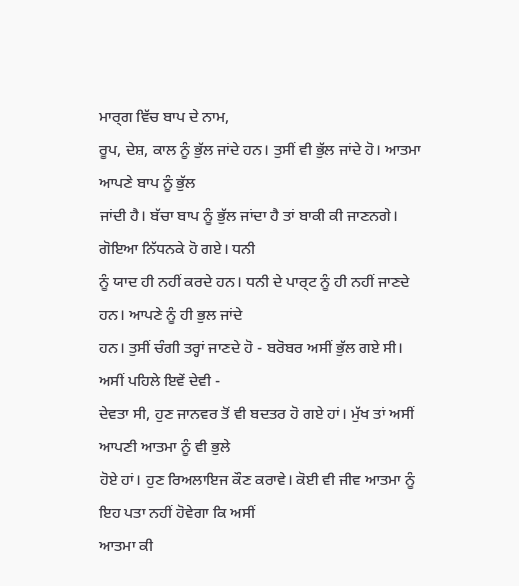ਮਾਰ੍ਗ ਵਿੱਚ ਬਾਪ ਦੇ ਨਾਮ,
ਰੂਪ, ਦੇਸ਼, ਕਾਲ ਨੂੰ ਭੁੱਲ ਜਾਂਦੇ ਹਨ। ਤੁਸੀਂ ਵੀ ਭੁੱਲ ਜਾਂਦੇ ਹੋ। ਆਤਮਾ ਆਪਣੇ ਬਾਪ ਨੂੰ ਭੁੱਲ
ਜਾਂਦੀ ਹੈ। ਬੱਚਾ ਬਾਪ ਨੂੰ ਭੁੱਲ ਜਾਂਦਾ ਹੈ ਤਾਂ ਬਾਕੀ ਕੀ ਜਾਣਨਗੇ। ਗੋਇਆ ਨਿੱਧਨਕੇ ਹੋ ਗਏ। ਧਨੀ
ਨੂੰ ਯਾਦ ਹੀ ਨਹੀਂ ਕਰਦੇ ਹਨ। ਧਨੀ ਦੇ ਪਾਰ੍ਟ ਨੂੰ ਹੀ ਨਹੀਂ ਜਾਣਦੇ ਹਨ। ਆਪਣੇ ਨੂੰ ਹੀ ਭੁਲ ਜਾਂਦੇ
ਹਨ। ਤੁਸੀਂ ਚੰਗੀ ਤਰ੍ਹਾਂ ਜਾਣਦੇ ਹੋ - ਬਰੋਬਰ ਅਸੀਂ ਭੁੱਲ ਗਏ ਸੀ। ਅਸੀਂ ਪਹਿਲੇ ਇਵੇਂ ਦੇਵੀ -
ਦੇਵਤਾ ਸੀ, ਹੁਣ ਜਾਨਵਰ ਤੋਂ ਵੀ ਬਦਤਰ ਹੋ ਗਏ ਹਾਂ। ਮੁੱਖ ਤਾਂ ਅਸੀਂ ਆਪਣੀ ਆਤਮਾ ਨੂੰ ਵੀ ਭੁਲੇ
ਹੋਏ ਹਾਂ। ਹੁਣ ਰਿਅਲਾਇਜ ਕੌਣ ਕਰਾਵੇ। ਕੋਈ ਵੀ ਜੀਵ ਆਤਮਾ ਨੂੰ ਇਹ ਪਤਾ ਨਹੀਂ ਹੋਵੇਗਾ ਕਿ ਅਸੀਂ
ਆਤਮਾ ਕੀ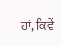ਹਾਂ, ਕਿਵੇਂ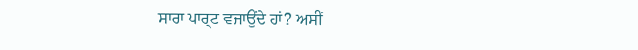ਸਾਰਾ ਪਾਰ੍ਟ ਵਜਾਉਂਦੇ ਹਾਂ? ਅਸੀਂ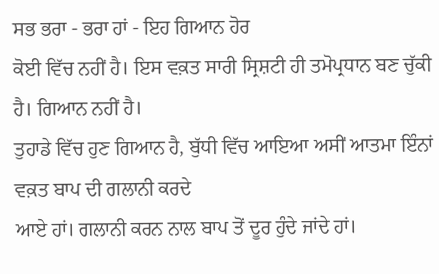ਸਭ ਭਰਾ - ਭਰਾ ਹਾਂ - ਇਹ ਗਿਆਨ ਹੋਰ
ਕੋਈ ਵਿੱਚ ਨਹੀਂ ਹੈ। ਇਸ ਵਕ਼ਤ ਸਾਰੀ ਸ੍ਰਿਸ਼ਟੀ ਹੀ ਤਮੋਪ੍ਰਧਾਨ ਬਣ ਚੁੱਕੀ ਹੈ। ਗਿਆਨ ਨਹੀਂ ਹੈ।
ਤੁਹਾਡੇ ਵਿੱਚ ਹੁਣ ਗਿਆਨ ਹੈ, ਬੁੱਧੀ ਵਿੱਚ ਆਇਆ ਅਸੀਂ ਆਤਮਾ ਇੰਨਾਂ ਵਕ਼ਤ ਬਾਪ ਦੀ ਗਲਾਨੀ ਕਰਦੇ
ਆਏ ਹਾਂ। ਗਲਾਨੀ ਕਰਨ ਨਾਲ ਬਾਪ ਤੋਂ ਦੂਰ ਹੁੰਦੇ ਜਾਂਦੇ ਹਾਂ।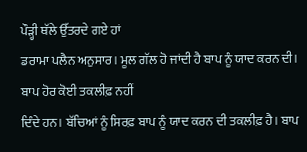ਪੌੜ੍ਹੀ ਥੱਲੇ ਉੱਤਰਦੇ ਗਏ ਹਾਂ
ਡਰਾਮਾ ਪਲੈਨ ਅਨੁਸਾਰ। ਮੂਲ ਗੱਲ ਹੋ ਜਾਂਦੀ ਹੈ ਬਾਪ ਨੂੰ ਯਾਦ ਕਰਨ ਦੀ। ਬਾਪ ਹੋਰ ਕੋਈ ਤਕਲੀਫ਼ ਨਹੀਂ
ਦਿੰਦੇ ਹਨ। ਬੱਚਿਆਂ ਨੂੰ ਸਿਰਫ਼ ਬਾਪ ਨੂੰ ਯਾਦ ਕਰਨ ਦੀ ਤਕਲੀਫ਼ ਹੈ। ਬਾਪ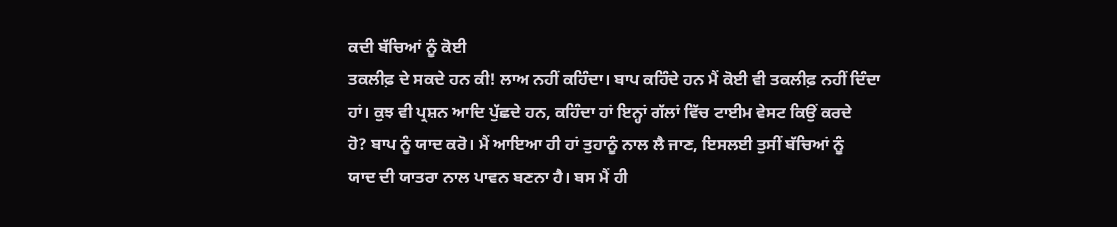ਕਦੀ ਬੱਚਿਆਂ ਨੂੰ ਕੋਈ
ਤਕਲੀਫ਼ ਦੇ ਸਕਦੇ ਹਨ ਕੀ! ਲਾਅ ਨਹੀਂ ਕਹਿੰਦਾ। ਬਾਪ ਕਹਿੰਦੇ ਹਨ ਮੈਂ ਕੋਈ ਵੀ ਤਕਲੀਫ਼ ਨਹੀਂ ਦਿੰਦਾ
ਹਾਂ। ਕੁਝ ਵੀ ਪ੍ਰਸ਼ਨ ਆਦਿ ਪੁੱਛਦੇ ਹਨ, ਕਹਿੰਦਾ ਹਾਂ ਇਨ੍ਹਾਂ ਗੱਲਾਂ ਵਿੱਚ ਟਾਈਮ ਵੇਸਟ ਕਿਉਂ ਕਰਦੇ
ਹੋ? ਬਾਪ ਨੂੰ ਯਾਦ ਕਰੋ। ਮੈਂ ਆਇਆ ਹੀ ਹਾਂ ਤੁਹਾਨੂੰ ਨਾਲ ਲੈ ਜਾਣ, ਇਸਲਈ ਤੁਸੀਂ ਬੱਚਿਆਂ ਨੂੰ
ਯਾਦ ਦੀ ਯਾਤਰਾ ਨਾਲ ਪਾਵਨ ਬਣਨਾ ਹੈ। ਬਸ ਮੈਂ ਹੀ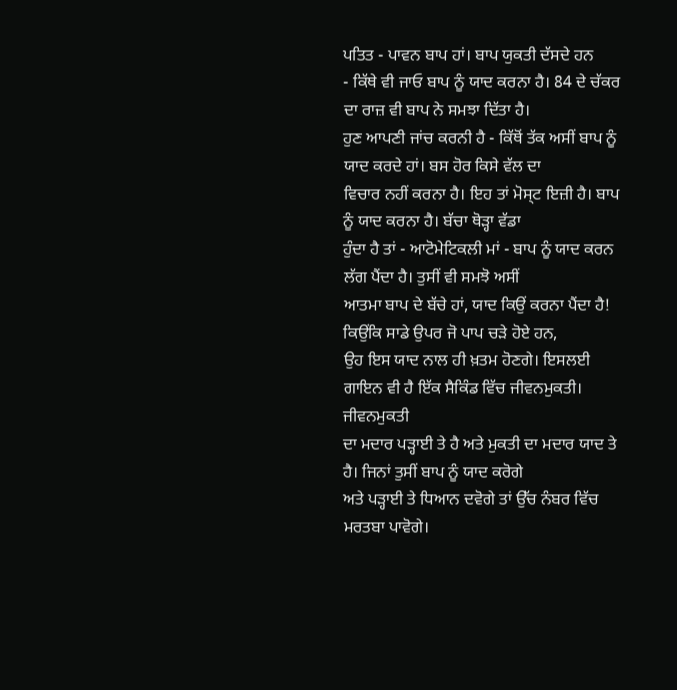ਪਤਿਤ - ਪਾਵਨ ਬਾਪ ਹਾਂ। ਬਾਪ ਯੁਕਤੀ ਦੱਸਦੇ ਹਨ
- ਕਿੱਥੇ ਵੀ ਜਾਓ ਬਾਪ ਨੂੰ ਯਾਦ ਕਰਨਾ ਹੈ। 84 ਦੇ ਚੱਕਰ ਦਾ ਰਾਜ਼ ਵੀ ਬਾਪ ਨੇ ਸਮਝਾ ਦਿੱਤਾ ਹੈ।
ਹੁਣ ਆਪਣੀ ਜਾਂਚ ਕਰਨੀ ਹੈ - ਕਿੱਥੋਂ ਤੱਕ ਅਸੀਂ ਬਾਪ ਨੂੰ ਯਾਦ ਕਰਦੇ ਹਾਂ। ਬਸ ਹੋਰ ਕਿਸੇ ਵੱਲ ਦਾ
ਵਿਚਾਰ ਨਹੀਂ ਕਰਨਾ ਹੈ। ਇਹ ਤਾਂ ਮੋਸ੍ਟ ਇਜ਼ੀ ਹੈ। ਬਾਪ ਨੂੰ ਯਾਦ ਕਰਨਾ ਹੈ। ਬੱਚਾ ਥੋੜ੍ਹਾ ਵੱਡਾ
ਹੁੰਦਾ ਹੈ ਤਾਂ - ਆਟੋਮੇਟਿਕਲੀ ਮਾਂ - ਬਾਪ ਨੂੰ ਯਾਦ ਕਰਨ ਲੱਗ ਪੈਂਦਾ ਹੈ। ਤੁਸੀਂ ਵੀ ਸਮਝੋ ਅਸੀਂ
ਆਤਮਾ ਬਾਪ ਦੇ ਬੱਚੇ ਹਾਂ, ਯਾਦ ਕਿਉਂ ਕਰਨਾ ਪੈਂਦਾ ਹੈ! ਕਿਉਂਕਿ ਸਾਡੇ ਉਪਰ ਜੋ ਪਾਪ ਚੜੇ ਹੋਏ ਹਨ,
ਉਹ ਇਸ ਯਾਦ ਨਾਲ ਹੀ ਖ਼ਤਮ ਹੋਣਗੇ। ਇਸਲਈ ਗਾਇਨ ਵੀ ਹੈ ਇੱਕ ਸੈਕਿੰਡ ਵਿੱਚ ਜੀਵਨਮੁਕਤੀ। ਜੀਵਨਮੁਕਤੀ
ਦਾ ਮਦਾਰ ਪੜ੍ਹਾਈ ਤੇ ਹੈ ਅਤੇ ਮੁਕਤੀ ਦਾ ਮਦਾਰ ਯਾਦ ਤੇ ਹੈ। ਜਿਨਾਂ ਤੁਸੀਂ ਬਾਪ ਨੂੰ ਯਾਦ ਕਰੋਗੇ
ਅਤੇ ਪੜ੍ਹਾਈ ਤੇ ਧਿਆਨ ਦਵੋਗੇ ਤਾਂ ਉੱਚ ਨੰਬਰ ਵਿੱਚ ਮਰਤਬਾ ਪਾਵੋਗੇ।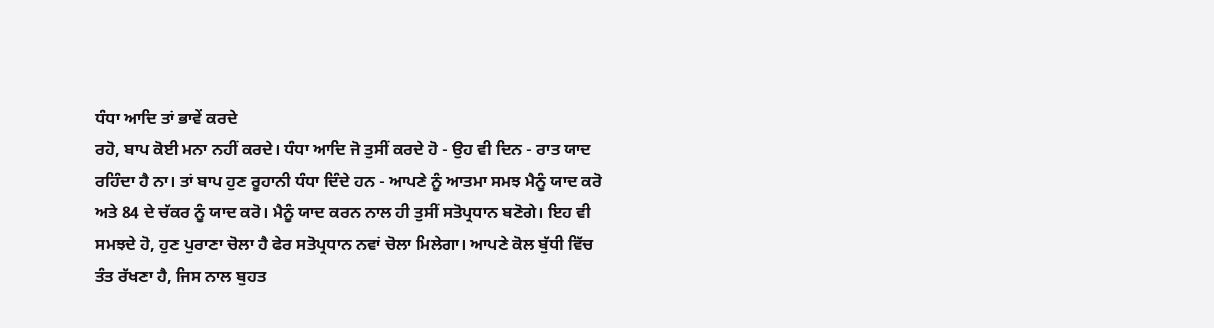ਧੰਧਾ ਆਦਿ ਤਾਂ ਭਾਵੇਂ ਕਰਦੇ
ਰਹੋ, ਬਾਪ ਕੋਈ ਮਨਾ ਨਹੀਂ ਕਰਦੇ। ਧੰਧਾ ਆਦਿ ਜੋ ਤੁਸੀਂ ਕਰਦੇ ਹੋ - ਉਹ ਵੀ ਦਿਨ - ਰਾਤ ਯਾਦ
ਰਹਿੰਦਾ ਹੈ ਨਾ। ਤਾਂ ਬਾਪ ਹੁਣ ਰੂਹਾਨੀ ਧੰਧਾ ਦਿੰਦੇ ਹਨ - ਆਪਣੇ ਨੂੰ ਆਤਮਾ ਸਮਝ ਮੈਨੂੰ ਯਾਦ ਕਰੋ
ਅਤੇ 84 ਦੇ ਚੱਕਰ ਨੂੰ ਯਾਦ ਕਰੋ। ਮੈਨੂੰ ਯਾਦ ਕਰਨ ਨਾਲ ਹੀ ਤੁਸੀਂ ਸਤੋਪ੍ਰਧਾਨ ਬਣੋਗੇ। ਇਹ ਵੀ
ਸਮਝਦੇ ਹੋ, ਹੁਣ ਪੁਰਾਣਾ ਚੋਲਾ ਹੈ ਫੇਰ ਸਤੋਪ੍ਰਧਾਨ ਨਵਾਂ ਚੋਲਾ ਮਿਲੇਗਾ। ਆਪਣੇ ਕੋਲ ਬੁੱਧੀ ਵਿੱਚ
ਤੰਤ ਰੱਖਣਾ ਹੈ, ਜਿਸ ਨਾਲ ਬੁਹਤ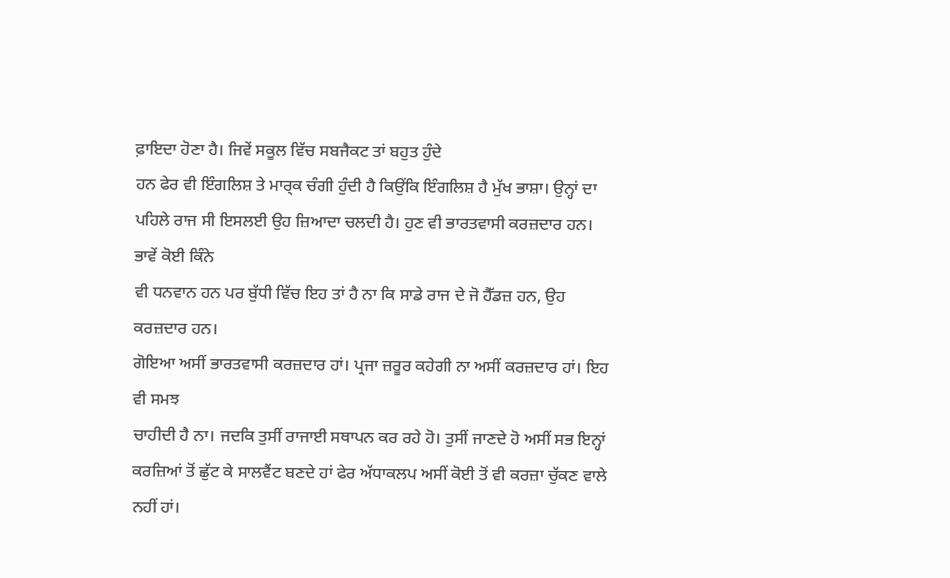ਫ਼ਾਇਦਾ ਹੋਣਾ ਹੈ। ਜਿਵੇਂ ਸਕੂਲ ਵਿੱਚ ਸਬਜੈਕਟ ਤਾਂ ਬਹੁਤ ਹੁੰਦੇ
ਹਨ ਫੇਰ ਵੀ ਇੰਗਲਿਸ਼ ਤੇ ਮਾਰ੍ਕ ਚੰਗੀ ਹੁੰਦੀ ਹੈ ਕਿਉਂਕਿ ਇੰਗਲਿਸ਼ ਹੈ ਮੁੱਖ ਭਾਸ਼ਾ। ਉਨ੍ਹਾਂ ਦਾ
ਪਹਿਲੇ ਰਾਜ ਸੀ ਇਸਲਈ ਉਹ ਜ਼ਿਆਦਾ ਚਲਦੀ ਹੈ। ਹੁਣ ਵੀ ਭਾਰਤਵਾਸੀ ਕਰਜ਼ਦਾਰ ਹਨ। ਭਾਵੇਂ ਕੋਈ ਕਿੰਨੇ
ਵੀ ਧਨਵਾਨ ਹਨ ਪਰ ਬੁੱਧੀ ਵਿੱਚ ਇਹ ਤਾਂ ਹੈ ਨਾ ਕਿ ਸਾਡੇ ਰਾਜ ਦੇ ਜੋ ਹੈੱਡਜ਼ ਹਨ, ਉਹ ਕਰਜ਼ਦਾਰ ਹਨ।
ਗੋਇਆ ਅਸੀਂ ਭਾਰਤਵਾਸੀ ਕਰਜ਼ਦਾਰ ਹਾਂ। ਪ੍ਰਜਾ ਜ਼ਰੂਰ ਕਹੇਗੀ ਨਾ ਅਸੀਂ ਕਰਜ਼ਦਾਰ ਹਾਂ। ਇਹ ਵੀ ਸਮਝ
ਚਾਹੀਦੀ ਹੈ ਨਾ। ਜਦਕਿ ਤੁਸੀਂ ਰਾਜਾਈ ਸਥਾਪਨ ਕਰ ਰਹੇ ਹੋ। ਤੁਸੀਂ ਜਾਣਦੇ ਹੋ ਅਸੀਂ ਸਭ ਇਨ੍ਹਾਂ
ਕਰਜ਼ਿਆਂ ਤੋਂ ਛੁੱਟ ਕੇ ਸਾਲਵੈਂਟ ਬਣਦੇ ਹਾਂ ਫੇਰ ਅੱਧਾਕਲਪ ਅਸੀਂ ਕੋਈ ਤੋਂ ਵੀ ਕਰਜ਼ਾ ਚੁੱਕਣ ਵਾਲੇ
ਨਹੀਂ ਹਾਂ।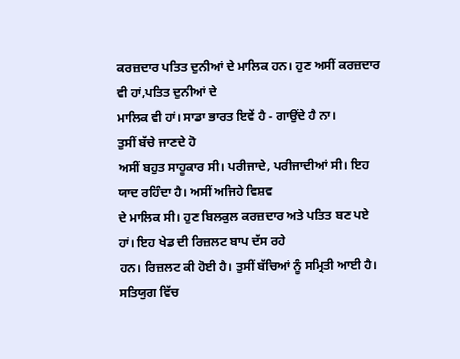ਕਰਜ਼ਦਾਰ ਪਤਿਤ ਦੁਨੀਆਂ ਦੇ ਮਾਲਿਕ ਹਨ। ਹੁਣ ਅਸੀਂ ਕਰਜ਼ਦਾਰ ਵੀ ਹਾਂ,ਪਤਿਤ ਦੁਨੀਆਂ ਦੇ
ਮਾਲਿਕ ਵੀ ਹਾਂ। ਸਾਡਾ ਭਾਰਤ ਇਵੇਂ ਹੈ - ਗਾਉਂਦੇ ਹੈ ਨਾ।
ਤੁਸੀਂ ਬੱਚੇ ਜਾਣਦੇ ਹੋ
ਅਸੀਂ ਬਹੁਤ ਸਾਹੂਕਾਰ ਸੀ। ਪਰੀਜਾਦੇ, ਪਰੀਜਾਦੀਆਂ ਸੀ। ਇਹ ਯਾਦ ਰਹਿੰਦਾ ਹੈ। ਅਸੀਂ ਅਜਿਹੇ ਵਿਸ਼ਵ
ਦੇ ਮਾਲਿਕ ਸੀ। ਹੁਣ ਬਿਲਕੁਲ ਕਰਜ਼ਦਾਰ ਅਤੇ ਪਤਿਤ ਬਣ ਪਏ ਹਾਂ। ਇਹ ਖੇਡ ਦੀ ਰਿਜ਼ਲਟ ਬਾਪ ਦੱਸ ਰਹੇ
ਹਨ। ਰਿਜ਼ਲਟ ਕੀ ਹੋਈ ਹੈ। ਤੁਸੀਂ ਬੱਚਿਆਂ ਨੂੰ ਸਮ੍ਰਿਤੀ ਆਈ ਹੈ। ਸਤਿਯੁਗ ਵਿੱਚ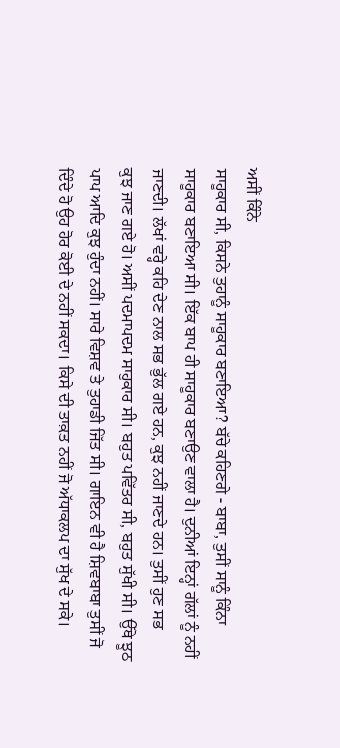ਅਸੀਂ ਕਿੰਨੇ
ਸਾਹੂਕਾਰ ਸੀ, ਕਿਸਨੇ ਤੁਹਾਨੂੰ ਸਾਹੂਕਾਰ ਬਣਾਇਆ? ਬੱਚੇ ਕਹਿਣਗੇ - ਬਾਬਾ, ਤੁਸੀਂ ਸਾਨੂੰ ਕਿੰਨਾ
ਸਾਹੂਕਾਰ ਬਣਾਇਆ ਸੀ। ਇੱਕ ਬਾਪ ਹੀ ਸਾਹੂਕਾਰ ਬਣਾਉਣ ਵਾਲਾ ਹੈ। ਦੁਨੀਆਂ ਇਨ੍ਹਾਂ ਗੱਲਾਂ ਨੂੰ ਨਹੀਂ
ਜਾਣਦੀ। ਲੱਖਾਂ ਵਰ੍ਹੇ ਕਹਿ ਦੇਣ ਨਾਲ ਸਭ ਭੁੱਲ ਗਏ ਹਨ, ਕੁਝ ਨਹੀਂ ਜਾਣਦੇ ਹਨ। ਤੁਸੀਂ ਹੁਣ ਸਭ
ਕੁਝ ਜਾਣ ਗਏ ਹੋ। ਅਸੀਂ ਪਦਮਾਪਦਮ ਸਾਹੁਕਾਰ ਸੀ। ਬਹੁਤ ਪਵਿੱਤਰ ਸੀ, ਬਹੁਤ ਸੁੱਖੀ ਸੀ। ਉੱਥੇ ਝੂਠ
ਪਾਪ ਆਦਿ ਕੁਝ ਹੁੰਦਾ ਨਹੀਂ। ਸਾਰੇ ਵਿਸ਼ਵ ਤੇ ਤੁਹਾਡੀ ਜਿੱਤ ਸੀ। ਗਾਇਨ ਵੀ ਹੈ ਸ਼ਿਵਬਾਬਾ ਤੁਸੀਂ ਜੋ
ਦਿੰਦੇ ਹੋ ਉਹ ਹੋਰ ਕੋਈ ਦੇ ਨਹੀਂ ਸਕਦਾ। ਕਿਸੇ ਦੀ ਤਾਕ਼ਤ ਨਹੀਂ ਜੋ ਅੱਧਾਕਲਪ ਦਾ ਸੁੱਖ ਦੇ ਸਕੇ।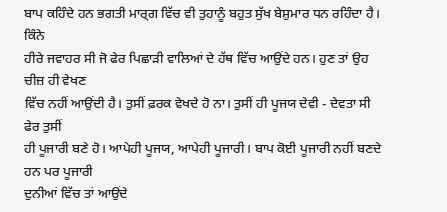ਬਾਪ ਕਹਿੰਦੇ ਹਨ ਭਗਤੀ ਮਾਰ੍ਗ ਵਿੱਚ ਵੀ ਤੁਹਾਨੂੰ ਬਹੁਤ ਸੁੱਖ ਬੇਸ਼ੁਮਾਰ ਧਨ ਰਹਿੰਦਾ ਹੈ। ਕਿੰਨੇ
ਹੀਰੇ ਜਵਾਹਰ ਸੀ ਜੋ ਫੇਰ ਪਿਛਾੜੀ ਵਾਲਿਆਂ ਦੇ ਹੱਥ ਵਿੱਚ ਆਉਂਦੇ ਹਨ। ਹੁਣ ਤਾਂ ਉਹ ਚੀਜ਼ ਹੀ ਵੇਖਣ
ਵਿੱਚ ਨਹੀਂ ਆਉਂਦੀ ਹੈ। ਤੁਸੀਂ ਫ਼ਰਕ ਵੇਖਦੇ ਹੋ ਨਾ। ਤੁਸੀਂ ਹੀ ਪੂਜਯ ਦੇਵੀ - ਦੇਵਤਾ ਸੀ ਫੇਰ ਤੁਸੀਂ
ਹੀ ਪੂਜਾਰੀ ਬਣੇ ਹੋ। ਆਪੇਹੀ ਪੂਜਯ, ਆਪੇਹੀ ਪੂਜਾਰੀ। ਬਾਪ ਕੋਈ ਪੂਜਾਰੀ ਨਹੀਂ ਬਣਦੇ ਹਨ ਪਰ ਪੂਜਾਰੀ
ਦੁਨੀਆਂ ਵਿੱਚ ਤਾਂ ਆਉਂਦੇ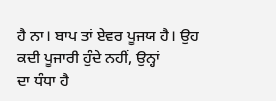ਹੈ ਨਾ। ਬਾਪ ਤਾਂ ਏਵਰ ਪੂਜਯ ਹੈ। ਉਹ ਕਦੀ ਪੂਜਾਰੀ ਹੁੰਦੇ ਨਹੀਂ, ਉਨ੍ਹਾਂ
ਦਾ ਧੰਧਾ ਹੈ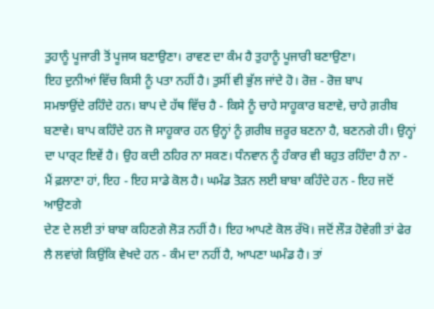ਤੁਹਾਨੂੰ ਪੂਜਾਰੀ ਤੋਂ ਪੂਜਯ ਬਣਾਉਣਾ। ਰਾਵਣ ਦਾ ਕੰਮ ਹੈ ਤੁਹਾਨੂੰ ਪੂਜਾਰੀ ਬਣਾਉਣਾ।
ਇਹ ਦੁਨੀਆਂ ਵਿੱਚ ਕਿਸੀ ਨੂੰ ਪਤਾ ਨਹੀਂ ਹੈ। ਤੁਸੀਂ ਵੀ ਭੁੱਲ ਜਾਂਦੇ ਹੋ। ਰੋਜ਼ - ਰੋਜ਼ ਬਾਪ
ਸਮਝਾਉਂਦੇ ਰਹਿੰਦੇ ਹਨ। ਬਾਪ ਦੇ ਹੱਥ ਵਿੱਚ ਹੈ - ਕਿਸੇ ਨੂੰ ਚਾਹੇ ਸਾਹੂਕਾਰ ਬਣਾਵੇ, ਚਾਹੇ ਗ਼ਰੀਬ
ਬਣਾਵੇ। ਬਾਪ ਕਹਿੰਦੇ ਹਨ ਜੋ ਸਾਹੂਕਾਰ ਹਨ ਉਨ੍ਹਾਂ ਨੂੰ ਗ਼ਰੀਬ ਜ਼ਰੂਰ ਬਣਨਾ ਹੈ, ਬਣਨਗੇ ਹੀ। ਉਨ੍ਹਾਂ
ਦਾ ਪਾਰ੍ਟ ਇਵੇਂ ਹੈ। ਉਹ ਕਦੀ ਠਹਿਰ ਨਾ ਸਕਣ। ਧੰਨਵਾਨ ਨੂੰ ਹੰਕਾਰ ਵੀ ਬਹੁਤ ਰਹਿੰਦਾ ਹੈ ਨਾ -
ਮੈਂ ਫ਼ਲਾਣਾ ਹਾਂ, ਇਹ - ਇਹ ਸਾਡੇ ਕੋਲ ਹੈ। ਘਮੰਡ ਤੋੜਨ ਲਈ ਬਾਬਾ ਕਹਿੰਦੇ ਹਨ - ਇਹ ਜਦੋਂ ਆਉਣਗੇ
ਦੇਣ ਦੇ ਲਈ ਤਾਂ ਬਾਬਾ ਕਹਿਣਗੇ ਲੋੜ ਨਹੀਂ ਹੈ। ਇਹ ਆਪਣੇ ਕੋਲ ਰੱਖੋ। ਜਦੋਂ ਲੌੜ ਹੋਵੇਗੀ ਤਾਂ ਫੇਰ
ਲੈ ਲਵਾਂਗੇ ਕਿਉਂਕਿ ਵੇਖਦੇ ਹਨ - ਕੰਮ ਦਾ ਨਹੀਂ ਹੈ, ਆਪਣਾ ਘਮੰਡ ਹੈ। ਤਾਂ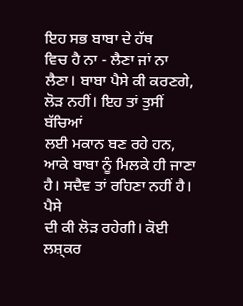ਇਹ ਸਭ ਬਾਬਾ ਦੇ ਹੱਥ
ਵਿਚ ਹੈ ਨਾ - ਲੈਣਾ ਜਾਂ ਨਾ ਲੈਣਾ। ਬਾਬਾ ਪੈਸੇ ਕੀ ਕਰਣਗੇ, ਲੋੜ ਨਹੀਂ। ਇਹ ਤਾਂ ਤੁਸੀਂ ਬੱਚਿਆਂ
ਲਈ ਮਕਾਨ ਬਣ ਰਹੇ ਹਨ, ਆਕੇ ਬਾਬਾ ਨੂੰ ਮਿਲਕੇ ਹੀ ਜਾਣਾ ਹੈ। ਸਦੈਵ ਤਾਂ ਰਹਿਣਾ ਨਹੀਂ ਹੈ। ਪੈਸੇ
ਦੀ ਕੀ ਲੋੜ ਰਹੇਗੀ। ਕੋਈ ਲਸ਼੍ਕਰ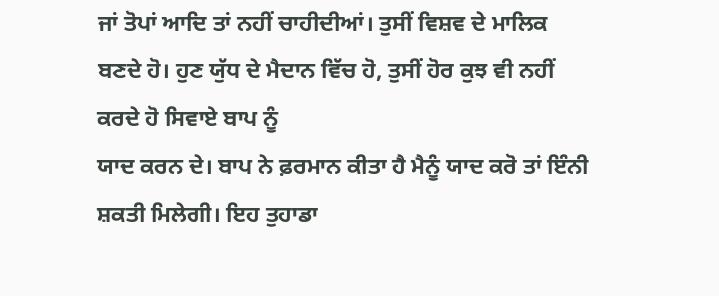ਜਾਂ ਤੋਪਾਂ ਆਦਿ ਤਾਂ ਨਹੀਂ ਚਾਹੀਦੀਆਂ। ਤੁਸੀਂ ਵਿਸ਼ਵ ਦੇ ਮਾਲਿਕ
ਬਣਦੇ ਹੋ। ਹੁਣ ਯੁੱਧ ਦੇ ਮੈਦਾਨ ਵਿੱਚ ਹੋ, ਤੁਸੀਂ ਹੋਰ ਕੁਝ ਵੀ ਨਹੀਂ ਕਰਦੇ ਹੋ ਸਿਵਾਏ ਬਾਪ ਨੂੰ
ਯਾਦ ਕਰਨ ਦੇ। ਬਾਪ ਨੇ ਫ਼ਰਮਾਨ ਕੀਤਾ ਹੈ ਮੈਨੂੰ ਯਾਦ ਕਰੋ ਤਾਂ ਇੰਨੀ ਸ਼ਕਤੀ ਮਿਲੇਗੀ। ਇਹ ਤੁਹਾਡਾ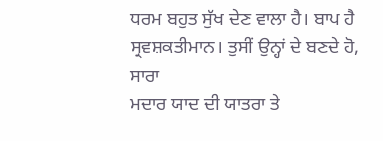ਧਰਮ ਬਹੁਤ ਸੁੱਖ ਦੇਣ ਵਾਲਾ ਹੈ। ਬਾਪ ਹੈ ਸ੍ਰਵਸ਼ਕਤੀਮਾਨ। ਤੁਸੀਂ ਉਨ੍ਹਾਂ ਦੇ ਬਣਦੇ ਹੋ, ਸਾਰਾ
ਮਦਾਰ ਯਾਦ ਦੀ ਯਾਤਰਾ ਤੇ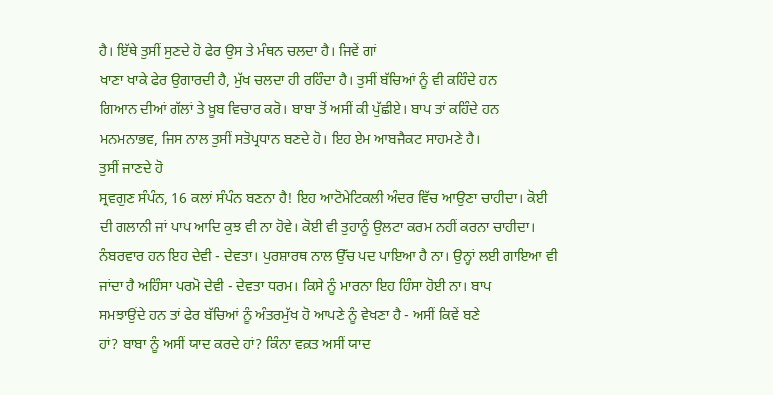ਹੈ। ਇੱਥੇ ਤੁਸੀਂ ਸੁਣਦੇ ਹੋ ਫੇਰ ਉਸ ਤੇ ਮੰਥਨ ਚਲਦਾ ਹੈ। ਜਿਵੇਂ ਗਾਂ
ਖਾਣਾ ਖਾਕੇ ਫੇਰ ਉਗਾਰਦੀ ਹੈ, ਮੁੱਖ ਚਲਦਾ ਹੀ ਰਹਿੰਦਾ ਹੈ। ਤੁਸੀਂ ਬੱਚਿਆਂ ਨੂੰ ਵੀ ਕਹਿੰਦੇ ਹਨ
ਗਿਆਨ ਦੀਆਂ ਗੱਲਾਂ ਤੇ ਖ਼ੂਬ ਵਿਚਾਰ ਕਰੋ। ਬਾਬਾ ਤੋਂ ਅਸੀਂ ਕੀ ਪੁੱਛੀਏ। ਬਾਪ ਤਾਂ ਕਹਿੰਦੇ ਹਨ
ਮਨਮਨਾਭਵ, ਜਿਸ ਨਾਲ ਤੁਸੀਂ ਸਤੋਪ੍ਰਧਾਨ ਬਣਦੇ ਹੋ। ਇਹ ਏਮ ਆਬਜੈਕਟ ਸਾਹਮਣੇ ਹੈ।
ਤੁਸੀਂ ਜਾਣਦੇ ਹੋ
ਸ੍ਰਵਗੁਣ ਸੰਪੰਨ, 16 ਕਲਾਂ ਸੰਪੰਨ ਬਣਨਾ ਹੈ! ਇਹ ਆਟੋਮੇਟਿਕਲੀ ਅੰਦਰ ਵਿੱਚ ਆਉਣਾ ਚਾਹੀਦਾ। ਕੋਈ
ਦੀ ਗਲਾਨੀ ਜਾਂ ਪਾਪ ਆਦਿ ਕੁਝ ਵੀ ਨਾ ਹੋਵੇ। ਕੋਈ ਵੀ ਤੁਹਾਨੂੰ ਉਲਟਾ ਕਰਮ ਨਹੀਂ ਕਰਨਾ ਚਾਹੀਦਾ।
ਨੰਬਰਵਾਰ ਹਨ ਇਹ ਦੇਵੀ - ਦੇਵਤਾ। ਪੁਰਸ਼ਾਰਥ ਨਾਲ ਉੱਚ ਪਦ ਪਾਇਆ ਹੈ ਨਾ। ਉਨ੍ਹਾਂ ਲਈ ਗਾਇਆ ਵੀ
ਜਾਂਦਾ ਹੈ ਅਹਿੰਸਾ ਪਰਮੋ ਦੇਵੀ - ਦੇਵਤਾ ਧਰਮ। ਕਿਸੇ ਨੂੰ ਮਾਰਨਾ ਇਹ ਹਿੰਸਾ ਹੋਈ ਨਾ। ਬਾਪ
ਸਮਝਾਉਂਦੇ ਹਨ ਤਾਂ ਫੇਰ ਬੱਚਿਆਂ ਨੂੰ ਅੰਤਰਮੁੱਖ ਹੋ ਆਪਣੇ ਨੂੰ ਵੇਖਣਾ ਹੈ - ਅਸੀਂ ਕਿਵੇਂ ਬਣੇ
ਹਾਂ? ਬਾਬਾ ਨੂੰ ਅਸੀਂ ਯਾਦ ਕਰਦੇ ਹਾਂ? ਕਿੰਨਾ ਵਕ਼ਤ ਅਸੀਂ ਯਾਦ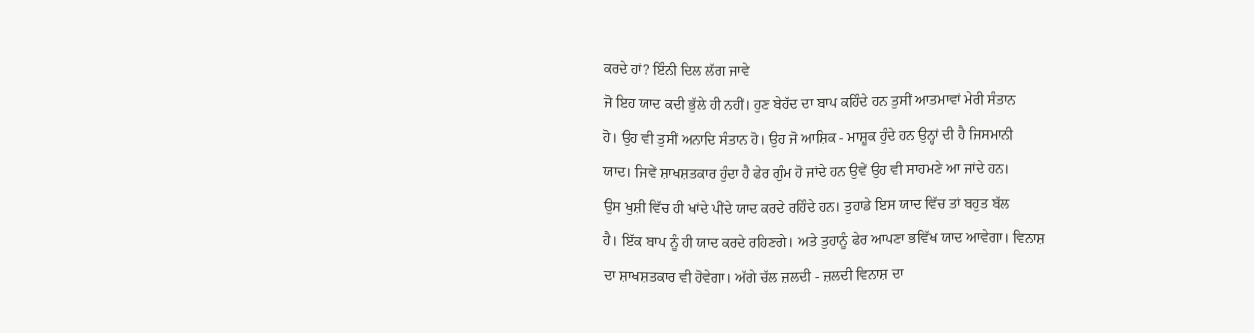ਕਰਦੇ ਹਾਂ? ਇੰਨੀ ਦਿਲ ਲੱਗ ਜਾਵੇ
ਜੋ ਇਹ ਯਾਦ ਕਦੀ ਭੁੱਲੇ ਹੀ ਨਹੀਂ। ਹੁਣ ਬੇਹੱਦ ਦਾ ਬਾਪ ਕਹਿੰਦੇ ਹਨ ਤੁਸੀਂ ਆਤਮਾਵਾਂ ਮੇਰੀ ਸੰਤਾਨ
ਹੋ। ਉਹ ਵੀ ਤੁਸੀਂ ਅਨਾਦਿ ਸੰਤਾਨ ਹੋ। ਉਹ ਜੋ ਆਸ਼ਿਕ - ਮਾਸ਼ੂਕ ਹੁੰਦੇ ਹਨ ਉਨ੍ਹਾਂ ਦੀ ਹੈ ਜਿਸਮਾਨੀ
ਯਾਦ। ਜਿਵੇਂ ਸ਼ਾਖਸ਼ਤਕਾਰ ਹੁੰਦਾ ਹੈ ਫੇਰ ਗੁੰਮ ਹੋ ਜਾਂਦੇ ਹਨ ਉਵੇਂ ਉਹ ਵੀ ਸਾਹਮਣੇ ਆ ਜਾਂਦੇ ਹਨ।
ਉਸ ਖੁਸ਼ੀ ਵਿੱਚ ਹੀ ਖਾਂਦੇ ਪੀਂਦੇ ਯਾਦ ਕਰਦੇ ਰਹਿੰਦੇ ਹਨ। ਤੁਹਾਡੇ ਇਸ ਯਾਦ ਵਿੱਚ ਤਾਂ ਬਹੁਤ ਬੱਲ
ਹੈ। ਇੱਕ ਬਾਪ ਨੂੰ ਹੀ ਯਾਦ ਕਰਦੇ ਰਹਿਣਗੇ। ਅਤੇ ਤੁਹਾਨੂੰ ਫੇਰ ਆਪਣਾ ਭਵਿੱਖ ਯਾਦ ਆਵੇਗਾ। ਵਿਨਾਸ਼
ਦਾ ਸ਼ਾਖਸ਼ਤਕਾਰ ਵੀ ਹੋਵੇਗਾ। ਅੱਗੇ ਚੱਲ ਜ਼ਲਦੀ - ਜ਼ਲਦੀ ਵਿਨਾਸ਼ ਦਾ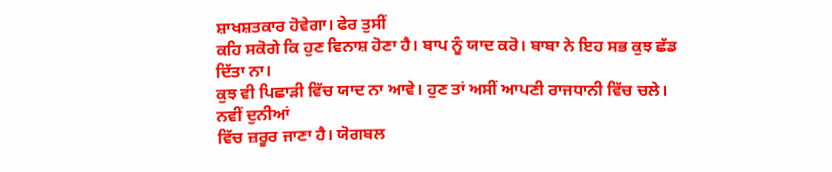ਸ਼ਾਖਸ਼ਤਕਾਰ ਹੋਵੇਗਾ। ਫੇਰ ਤੁਸੀਂ
ਕਹਿ ਸਕੋਗੇ ਕਿ ਹੁਣ ਵਿਨਾਸ਼ ਹੋਣਾ ਹੈ। ਬਾਪ ਨੂੰ ਯਾਦ ਕਰੋ। ਬਾਬਾ ਨੇ ਇਹ ਸਭ ਕੁਝ ਛੱਡ ਦਿੱਤਾ ਨਾ।
ਕੁਝ ਵੀ ਪਿਛਾੜੀ ਵਿੱਚ ਯਾਦ ਨਾ ਆਵੇ। ਹੁਣ ਤਾਂ ਅਸੀਂ ਆਪਣੀ ਰਾਜਧਾਨੀ ਵਿੱਚ ਚਲੇ। ਨਵੀਂ ਦੁਨੀਆਂ
ਵਿੱਚ ਜ਼ਰੂਰ ਜਾਣਾ ਹੈ। ਯੋਗਬਲ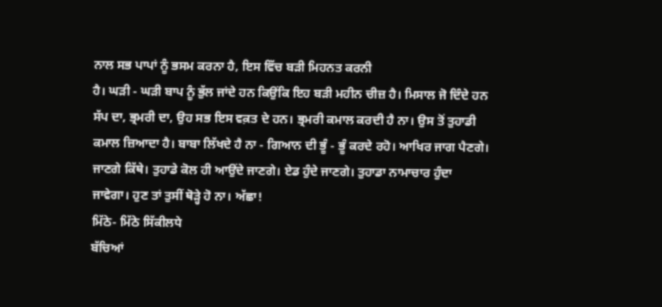ਨਾਲ ਸਭ ਪਾਪਾਂ ਨੂੰ ਭਸਮ ਕਰਨਾ ਹੈ, ਇਸ ਵਿੱਚ ਬੜੀ ਮਿਹਨਤ ਕਰਨੀ
ਹੈ। ਘੜੀ - ਘੜੀ ਬਾਪ ਨੂੰ ਭੁੱਲ ਜਾਂਦੇ ਹਨ ਕਿਉਂਕਿ ਇਹ ਬੜੀ ਮਹੀਨ ਚੀਜ਼ ਹੈ। ਮਿਸਾਲ ਜੋ ਦਿੰਦੇ ਹਨ
ਸੱਪ ਦਾ, ਭ੍ਰਮਰੀ ਦਾ, ਉਹ ਸਭ ਇਸ ਵਕ਼ਤ ਦੇ ਹਨ। ਭ੍ਰਮਰੀ ਕਮਾਲ ਕਰਦੀ ਹੈ ਨਾ। ਉਸ ਤੋਂ ਤੁਹਾਡੀ
ਕਮਾਲ ਜ਼ਿਆਦਾ ਹੈ। ਬਾਬਾ ਲਿੱਖਦੇ ਹੈ ਨਾ - ਗਿਆਨ ਦੀ ਭੂੰ - ਭੂੰ ਕਰਦੇ ਰਹੋ। ਆਖਿਰ ਜਾਗ ਪੈਣਗੇ।
ਜਾਣਗੇ ਕਿੱਥੇ। ਤੁਹਾਡੇ ਕੋਲ ਹੀ ਆਉਂਦੇ ਜਾਣਗੇ। ਏਡ ਹੁੰਦੇ ਜਾਣਗੇ। ਤੁਹਾਡਾ ਨਾਮਾਚਾਰ ਹੁੰਦਾ
ਜਾਵੇਗਾ। ਹੁਣ ਤਾਂ ਤੁਸੀਂ ਥੋੜ੍ਹੇ ਹੋ ਨਾ। ਅੱਛਾ!
ਮਿੱਠੇ- ਮਿੱਠੇ ਸਿੱਕੀਲਧੇ
ਬੱਚਿਆਂ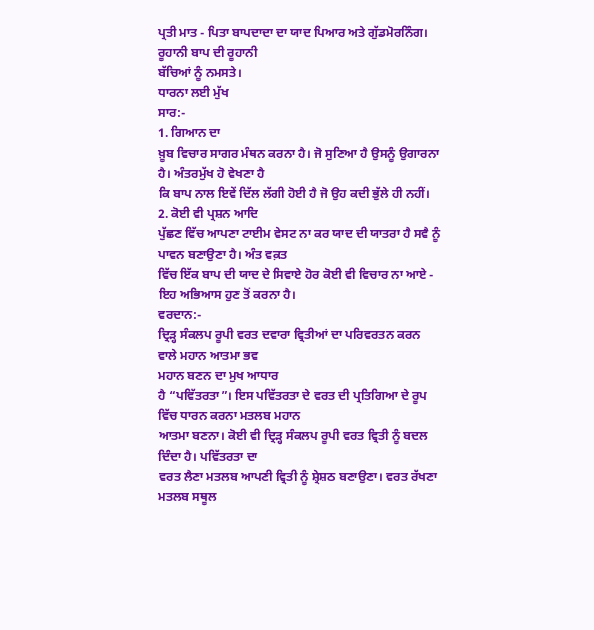ਪ੍ਰਤੀ ਮਾਤ - ਪਿਤਾ ਬਾਪਦਾਦਾ ਦਾ ਯਾਦ ਪਿਆਰ ਅਤੇ ਗੁੱਡਮੋਰਨਿੰਗ। ਰੂਹਾਨੀ ਬਾਪ ਦੀ ਰੂਹਾਨੀ
ਬੱਚਿਆਂ ਨੂੰ ਨਮਸਤੇ।
ਧਾਰਨਾ ਲਈ ਮੁੱਖ
ਸਾਰ:-
1. ਗਿਆਨ ਦਾ
ਖ਼ੂਬ ਵਿਚਾਰ ਸਾਗਰ ਮੰਥਨ ਕਰਨਾ ਹੈ। ਜੋ ਸੁਣਿਆ ਹੈ ਉਸਨੂੰ ਉਗਾਰਨਾ ਹੈ। ਅੰਤਰਮੁੱਖ ਹੋ ਵੇਖਣਾ ਹੈ
ਕਿ ਬਾਪ ਨਾਲ ਇਵੇਂ ਦਿੱਲ ਲੱਗੀ ਹੋਈ ਹੈ ਜੋ ਉਹ ਕਦੀ ਭੁੱਲੇ ਹੀ ਨਹੀਂ।
2. ਕੋਈ ਵੀ ਪ੍ਰਸ਼ਨ ਆਦਿ
ਪੁੱਛਣ ਵਿੱਚ ਆਪਣਾ ਟਾਈਮ ਵੇਸਟ ਨਾ ਕਰ ਯਾਦ ਦੀ ਯਾਤਰਾ ਹੈ ਸਵੈ ਨੂੰ ਪਾਵਨ ਬਣਾਉਣਾ ਹੈ। ਅੰਤ ਵਕ਼ਤ
ਵਿੱਚ ਇੱਕ ਬਾਪ ਦੀ ਯਾਦ ਦੇ ਸਿਵਾਏ ਹੋਰ ਕੋਈ ਵੀ ਵਿਚਾਰ ਨਾ ਆਏ - ਇਹ ਅਭਿਆਸ ਹੁਣ ਤੋਂ ਕਰਨਾ ਹੈ।
ਵਰਦਾਨ:-
ਦ੍ਰਿੜ੍ਹ ਸੰਕਲਪ ਰੂਪੀ ਵਰਤ ਦਵਾਰਾ ਵ੍ਰਿਤੀਆਂ ਦਾ ਪਰਿਵਰਤਨ ਕਰਨ ਵਾਲੇ ਮਹਾਨ ਆਤਮਾ ਭਵ
ਮਹਾਨ ਬਣਨ ਦਾ ਮੁਖ ਆਧਾਰ
ਹੈ “ਪਵਿੱਤਰਤਾ”। ਇਸ ਪਵਿੱਤਰਤਾ ਦੇ ਵਰਤ ਦੀ ਪ੍ਰਤਿਗਿਆ ਦੇ ਰੂਪ ਵਿੱਚ ਧਾਰਨ ਕਰਨਾ ਮਤਲਬ ਮਹਾਨ
ਆਤਮਾ ਬਣਨਾ। ਕੋਈ ਵੀ ਦ੍ਰਿੜ੍ਹ ਸੰਕਲਪ ਰੂਪੀ ਵਰਤ ਵ੍ਰਿਤੀ ਨੂੰ ਬਦਲ ਦਿੰਦਾ ਹੈ। ਪਵਿੱਤਰਤਾ ਦਾ
ਵਰਤ ਲੈਣਾ ਮਤਲਬ ਆਪਣੀ ਵ੍ਰਿਤੀ ਨੂੰ ਸ਼੍ਰੇਸ਼ਠ ਬਣਾਉਣਾ। ਵਰਤ ਰੱਖਣਾ ਮਤਲਬ ਸਥੂਲ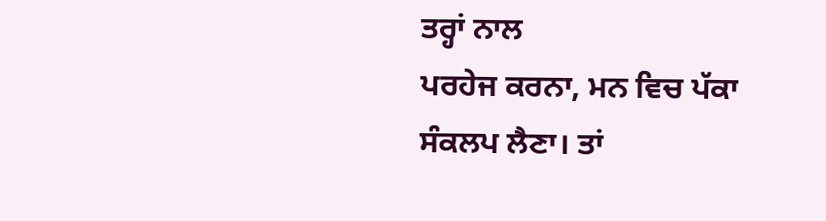ਤਰ੍ਹਾਂ ਨਾਲ
ਪਰਹੇਜ ਕਰਨਾ, ਮਨ ਵਿਚ ਪੱਕਾ ਸੰਕਲਪ ਲੈਣਾ। ਤਾਂ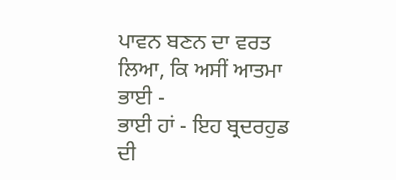ਪਾਵਨ ਬਣਨ ਦਾ ਵਰਤ ਲਿਆ, ਕਿ ਅਸੀਂ ਆਤਮਾ ਭਾਈ -
ਭਾਈ ਹਾਂ - ਇਹ ਬ੍ਰਦਰਹੁਡ ਦੀ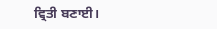ਵ੍ਰਿਤੀ ਬਣਾਈ।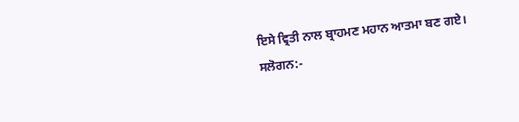ਇਸੇ ਵ੍ਰਿਤੀ ਨਾਲ ਬ੍ਰਾਹਮਣ ਮਹਾਨ ਆਤਮਾ ਬਣ ਗਏ।
ਸਲੋਗਨ:-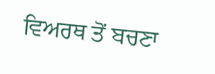ਵਿਅਰਥ ਤੋਂ ਬਚਣਾ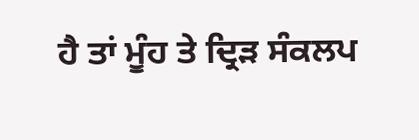ਹੈ ਤਾਂ ਮੂੰਹ ਤੇ ਦ੍ਰਿੜ ਸੰਕਲਪ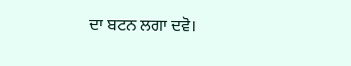ਦਾ ਬਟਨ ਲਗਾ ਦਵੋ।